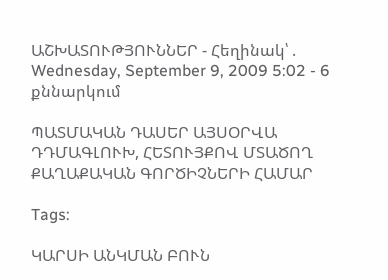ԱՇԽԱՏՈՒԹՅՈՒՆՆԵՐ - Հեղինակ՝ . Wednesday, September 9, 2009 5:02 - 6 քննարկում

ՊԱՏՄԱԿԱՆ ԴԱՍԵՐ ԱՅՍՕՐՎԱ ԴԴՄԱԳԼՈՒԽ, ՀԵՏՈՒՅՔՈՎ ՄՏԱԾՈՂ ՔԱՂԱՔԱԿԱՆ ԳՈՐԾԻՉՆԵՐԻ ՀԱՄԱՐ

Tags:

ԿԱՐՍԻ ԱՆԿՄԱՆ ԲՈՒՆ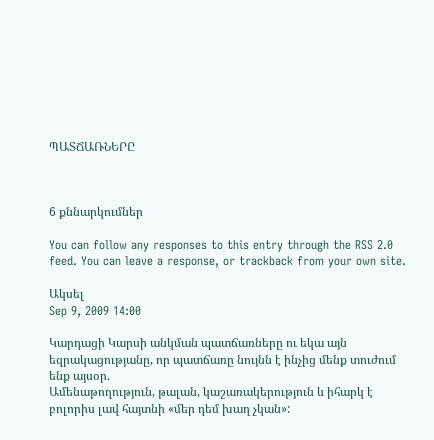ՊԱՏՃԱՌՆԵՐԸ



6 քննարկումներ

You can follow any responses to this entry through the RSS 2.0 feed. You can leave a response, or trackback from your own site.

Ակսել
Sep 9, 2009 14:00

Կարդացի Կարսի անկման պատճառները ու եկա այն եզրակացությանը, որ պատճառը նույնն է ինչից մենք տուժում ենք այսօր.
Ամենաթողություն, թալան, կաշառակերություն և իհարկ է բոլորիս լավ հայտնի «մեր դեմ խաղ չկան»: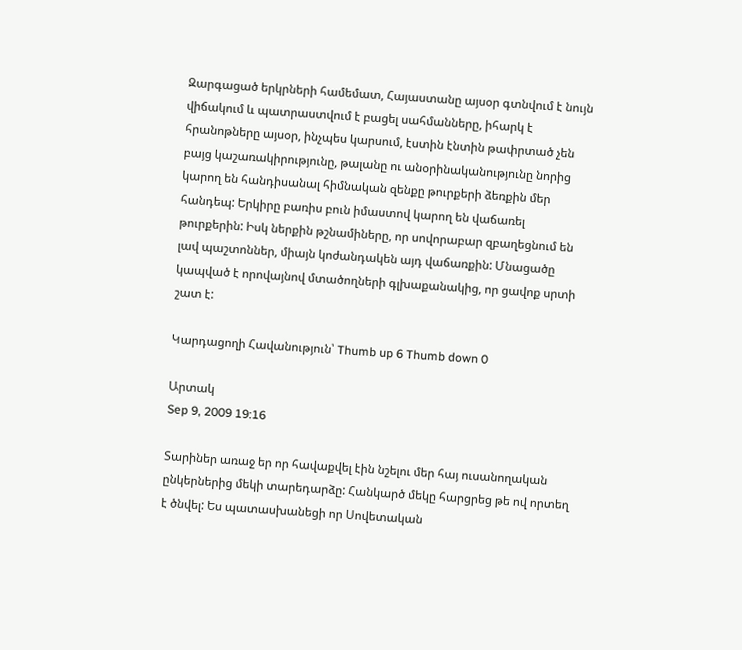Զարգացած երկրների համեմատ, Հայաստանը այսօր գտնվում է նույն վիճակում և պատրաստվում է բացել սահմանները, իհարկ է հրանոթները այսօր, ինչպես կարսում, էստին էնտին թափրտած չեն բայց կաշառակիրությունը, թալանը ու անօրինականությունը նորից կարող են հանդիսանալ հիմնական զենքը թուրքերի ձեռքին մեր հանդեպ: Երկիրը բառիս բուն իմաստով կարող են վաճառել թուրքերին: Իսկ ներքին թշնամիները, որ սովորաբար զբաղեցնում են լավ պաշտոններ, միայն կոժանդակեն այդ վաճառքին: Մնացածը կապված է որովայնով մտածողների գլխաքանակից, որ ցավոք սրտի շատ է:

Կարդացողի Հավանություն՝ Thumb up 6 Thumb down 0

Արտակ
Sep 9, 2009 19:16

Տարիներ առաջ եր որ հավաքվել էին նշելու մեր հայ ուսանողական ընկերներից մեկի տարեդարձը: Հանկարծ մեկը հարցրեց թե ով որտեղ է ծնվել: Ես պատասխանեցի որ Սովետական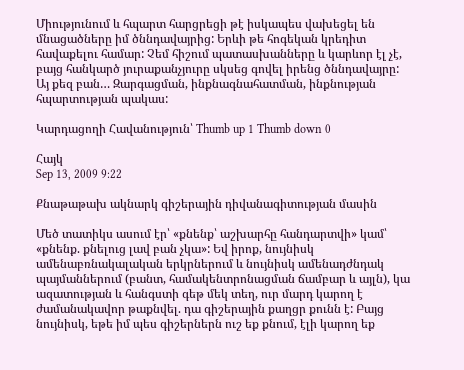Միությունում և հպարտ հարցրեցի թէ իսկապես վախեցել են մնացածները իմ ծննդավայրից: Երևի թե հոգեկան կրեդիտ հավաքելու համար: Չեմ հիշում պատասխանները և կարևոր էլ չէ, բայց հանկարծ յուրաքանչյուրը սկսեց գովել իրենց ծննդավայրը: Այ քեզ բան… Զարգացման, ինքնագնահատման, ինքնության հպարտության պակաս:

Կարդացողի Հավանություն՝ Thumb up 1 Thumb down 0

Հայկ
Sep 13, 2009 9:22

Քնաթաթախ ակնարկ գիշերային դիվանագիտության մասին

Մեծ տատիկս ասում էր՝ «քնենք՝ աշխարհը հանդարտվի» կամ՝ «քնենք. քնելուց լավ բան չկա»: Եվ իրոք, նույնիսկ ամենաբռնակալական երկրներում և նույնիսկ ամենադժնդակ պայմաններում (բանտ, համակենտրոնացման ճամբար և այլն), կա ազատության և հանգստի գեթ մեկ տեղ, ուր մարդ կարող է ժամանակավոր թաքնվել. դա գիշերային քաղցր քունն է: Բայց նույնիսկ, եթե իմ պես գիշերներն ուշ եք քնում, էլի կարող եք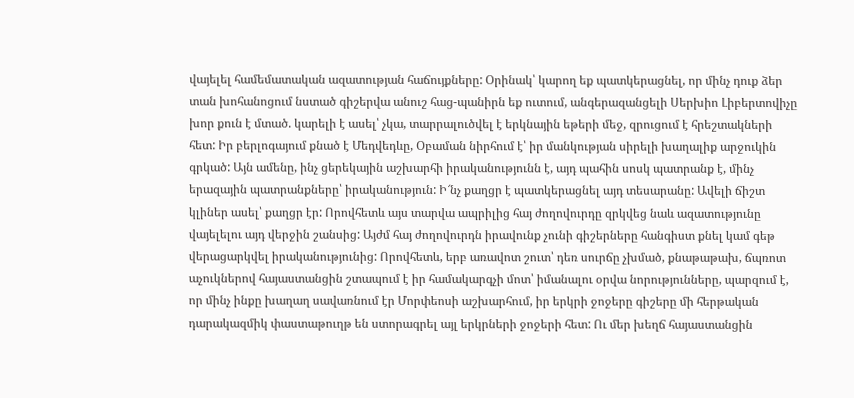վայելել համեմատական ազատության հաճույքները: Օրինակ՝ կարող եք պատկերացնել, որ մինչ դուք ձեր տան խոհանոցում նստած գիշերվա անուշ հաց-պանիրն եք ուտում, անգերազանցելի Սերխիո Լիբերտովիչը խոր քուն է մտած. կարելի է ասել՝ չկա, տարրալուծվել է երկնային եթերի մեջ, զրուցում է հրեշտակների հետ: Իր բերլոգայում քնած է Մեդվեդևը, Օբաման նիրհում է՝ իր մանկության սիրելի խաղալիք արջուկին գրկած: Այն ամենը, ինչ ցերեկային աշխարհի իրականությունն է, այդ պահին սոսկ պատրանք է, մինչ երազային պատրանքները՝ իրականություն: Ի՜նչ քաղցր է պատկերացնել այդ տեսարանը: Ավելի ճիշտ կլիներ ասել՝ քաղցր էր: Որովհետև այս տարվա ապրիլից հայ ժողովուրդը զրկվեց նաև ազատությունը վայելելու այդ վերջին շանսից: Այժմ հայ ժողովուրդն իրավունք չունի գիշերները հանգիստ քնել կամ գեթ վերացարկվել իրականությունից: Որովհետև, երբ առավոտ շուտ՝ դեռ սուրճը չխմած, քնաթաթախ, ճպռոտ աչուկներով հայաստանցին շտապում է իր համակարգչի մոտ՝ իմանալու օրվա նորությունները, պարզում է, որ մինչ ինքը խաղաղ սավառնում էր Մորփեոսի աշխարհում, իր երկրի ջոջերը գիշերը մի հերթական դարակազմիկ փաստաթուղթ են ստորագրել այլ երկրների ջոջերի հետ: Ու մեր խեղճ հայաստանցին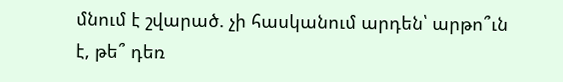մնում է շվարած. չի հասկանում արդեն՝ արթո՞ւն է, թե՞ դեռ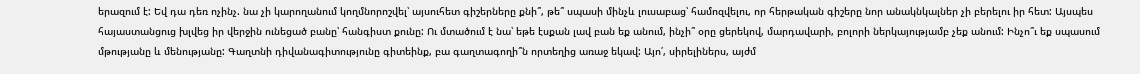երազում է: Եվ դա դեռ ոչինչ. նա չի կարողանում կողմնորոշվել՝ այսուհետ գիշերները քնի՞, թե՞ սպասի մինչև լուսաբաց՝ համոզվելու, որ հերթական գիշերը նոր անակնկալներ չի բերելու իր հետ: Այսպես հայաստանցուց խլվեց իր վերջին ունեցած բանը՝ հանգիստ քունը: Ու մտածում է նա՝ եթե էսքան լավ բան եք անում, ինչի՞ օրը ցերեկով, մարդավարի, բոլորի ներկայությամբ չեք անում: Ինչո՞ւ եք սպասում մթությանը և մենությանը: Գաղտնի դիվանագիտությունը գիտեինք, բա գաղտագողի՞ն որտեղից առաջ եկավ: Այո՛, սիրելիներս, այժմ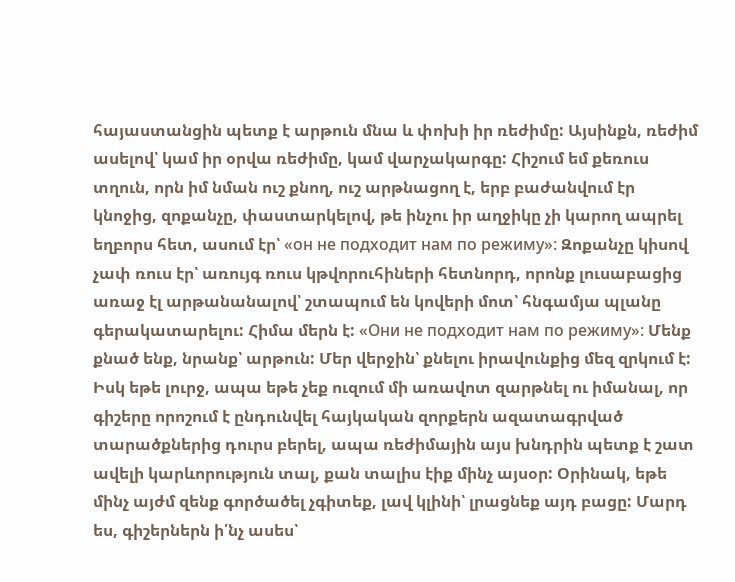հայաստանցին պետք է արթուն մնա և փոխի իր ռեժիմը: Այսինքն, ռեժիմ ասելով՝ կամ իր օրվա ռեժիմը, կամ վարչակարգը: Հիշում եմ քեռուս տղուն, որն իմ նման ուշ քնող, ուշ արթնացող է, երբ բաժանվում էր կնոջից, զոքանչը, փաստարկելով, թե ինչու իր աղջիկը չի կարող ապրել եղբորս հետ, ասում էր՝ «он не подходит нам по режиму»: Զոքանչը կիսով չափ ռուս էր՝ առույգ ռուս կթվորուհիների հետնորդ, որոնք լուսաբացից առաջ էլ արթանանալով՝ շտապում են կովերի մոտ՝ հնգամյա պլանը գերակատարելու: Հիմա մերն է: «Они не подходит нам по режиму»: Մենք քնած ենք, նրանք՝ արթուն: Մեր վերջին՝ քնելու իրավունքից մեզ զրկում է: Իսկ եթե լուրջ, ապա եթե չեք ուզում մի առավոտ զարթնել ու իմանալ, որ գիշերը որոշում է ընդունվել հայկական զորքերն ազատագրված տարածքներից դուրս բերել, ապա ռեժիմային այս խնդրին պետք է շատ ավելի կարևորություն տալ, քան տալիս էիք մինչ այսօր: Օրինակ, եթե մինչ այժմ զենք գործածել չգիտեք, լավ կլինի՝ լրացնեք այդ բացը: Մարդ ես, գիշերներն ի՛նչ ասես՝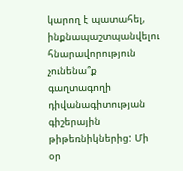կարող է պատահել, ինքնապաշտպանվելու հնարավորություն չունենա՞ք գաղտագողի դիվանագիտության գիշերային թիթեռնիկներից: Մի օր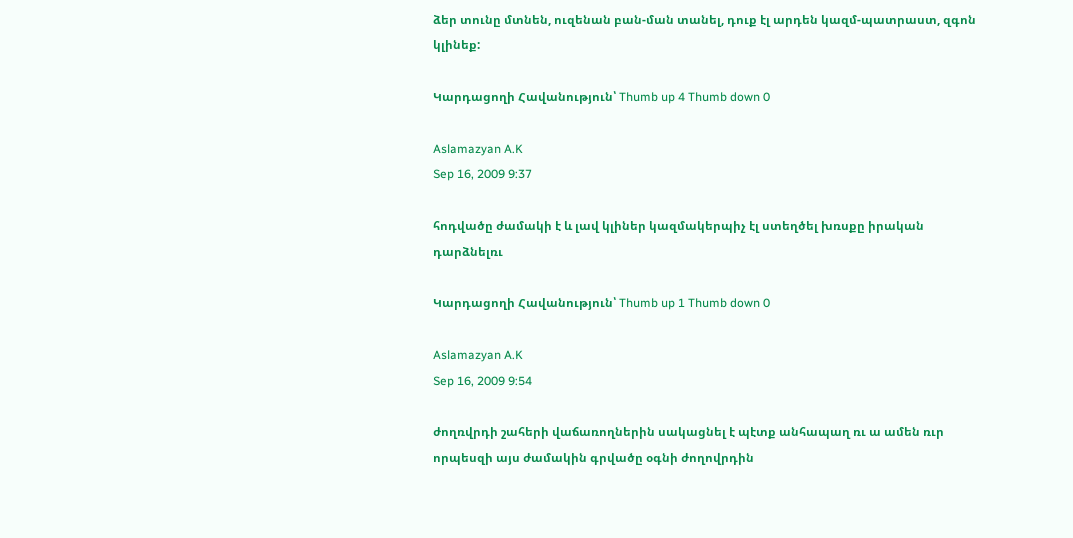ձեր տունը մտնեն, ուզենան բան-ման տանել, դուք էլ արդեն կազմ-պատրաստ, զգոն կլինեք:

Կարդացողի Հավանություն՝ Thumb up 4 Thumb down 0

Aslamazyan A.K
Sep 16, 2009 9:37

հոդվածը ժամակի է և լավ կլիներ կազմակերպիչ էլ ստեղծել խռսքը իրական դարձնելռւ

Կարդացողի Հավանություն՝ Thumb up 1 Thumb down 0

Aslamazyan A.K
Sep 16, 2009 9:54

ժողռվրդի շահերի վաճառողներին սակացնել է պէտք անհապաղ ռւ ա ամեն ռւր որպեսզի այս ժամակին գրվածը օգնի ժողովրդին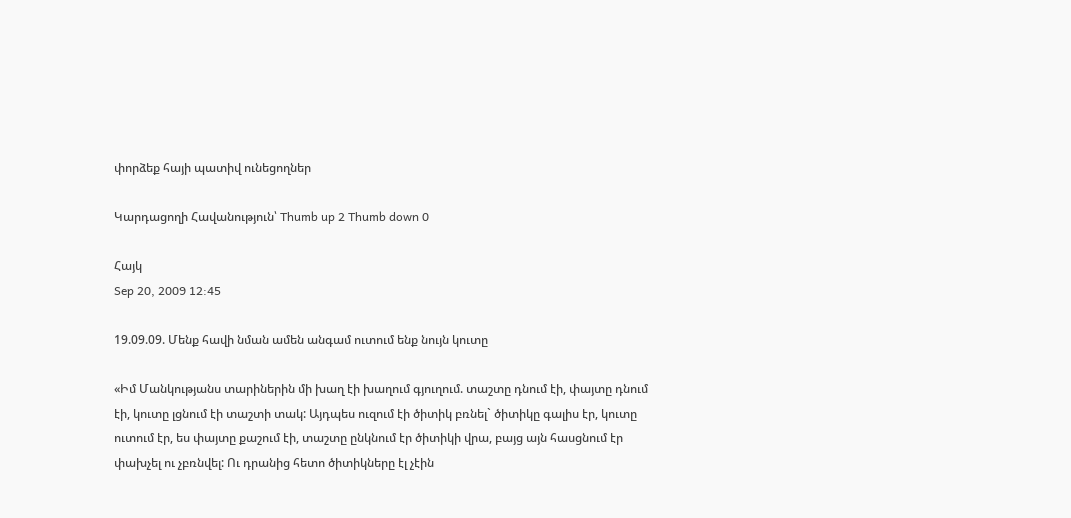փորձեք հայի պատիվ ունեցողներ

Կարդացողի Հավանություն՝ Thumb up 2 Thumb down 0

Հայկ
Sep 20, 2009 12:45

19.09.09. Մենք հավի նման ամեն անգամ ուտում ենք նույն կուտը

«Իմ Մանկությանս տարիներին մի խաղ էի խաղում գյուղում. տաշտը դնում էի, փայտը դնում էի, կուտը լցնում էի տաշտի տակ: Այդպես ուզում էի ծիտիկ բռնել` ծիտիկը գալիս էր, կուտը ուտում էր, ես փայտը քաշում էի, տաշտը ընկնում էր ծիտիկի վրա, բայց այն հասցնում էր փախչել ու չբռնվել: Ու դրանից հետո ծիտիկները էլ չէին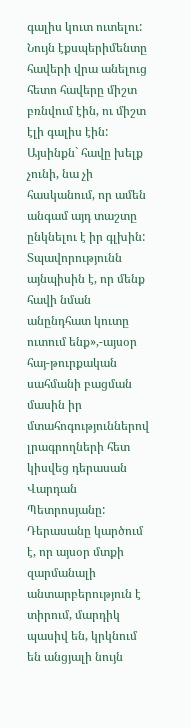գալիս կուտ ուտելու: Նույն էքսպերիմենտը հավերի վրա անելուց հետո հավերը միշտ բռնվում էին, ու միշտ էլի գալիս էին: Այսինքն` հավը խելք չունի, նա չի հասկանում, որ ամեն անգամ այդ տաշտը ընկնելու է իր գլխին: Տպավորությունն այնպիսին է, որ մենք հավի նման անընդհատ կուտը ուտում ենք»,-այսօր հայ-թուրքական սահմանի բացման մասին իր մտահոգություններով լրագրողների հետ կիսվեց դերասան Վարդան Պետրոսյանը:
Դերասանը կարծում է, որ այսօր մտքի զարմանալի անտարբերություն է տիրում, մարդիկ պասիվ են, կրկնում են անցյալի նույն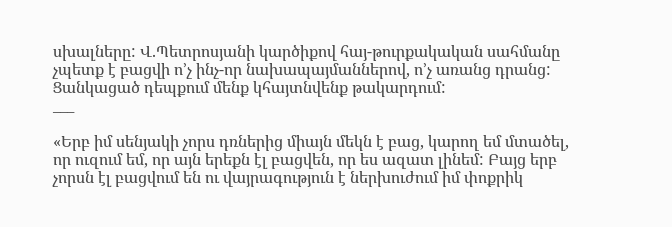սխալները: Վ.Պետրոսյանի կարծիքով հայ-թուրքակական սահմանը չպետք է բացվի ո’չ ինչ-որ նախապայմաններով, ո’չ առանց դրանց: Ցանկացած դեպքում մենք կհայտնվենք թակարդում:
___

«Երբ իմ սենյակի չորս դռներից միայն մեկն է բաց, կարող եմ մտածել, որ ուզում եմ, որ այն երեքն էլ բացվեն, որ ես ազատ լինեմ: Բայց երբ չորսն էլ բացվում են ու վայրագություն է ներխուժում իմ փոքրիկ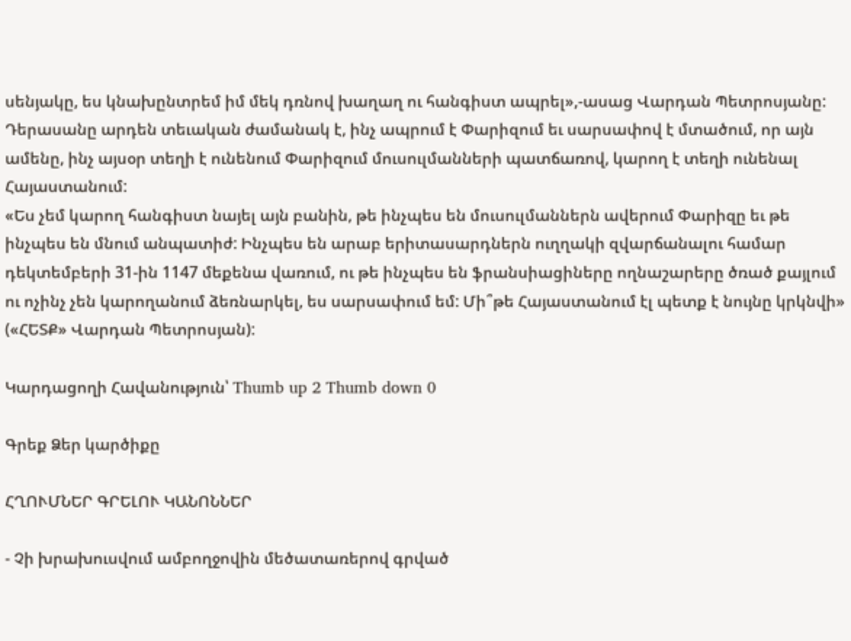սենյակը, ես կնախընտրեմ իմ մեկ դռնով խաղաղ ու հանգիստ ապրել»,-ասաց Վարդան Պետրոսյանը:
Դերասանը արդեն տեւական ժամանակ է, ինչ ապրում է Փարիզում եւ սարսափով է մտածում, որ այն ամենը, ինչ այսօր տեղի է ունենում Փարիզում մուսուլմանների պատճառով, կարող է տեղի ունենալ Հայաստանում:
«Ես չեմ կարող հանգիստ նայել այն բանին, թե ինչպես են մուսուլմաններն ավերում Փարիզը եւ թե ինչպես են մնում անպատիժ: Ինչպես են արաբ երիտասարդներն ուղղակի զվարճանալու համար դեկտեմբերի 31-ին 1147 մեքենա վառում, ու թե ինչպես են ֆրանսիացիները ողնաշարերը ծռած քայլում ու ոչինչ չեն կարողանում ձեռնարկել, ես սարսափում եմ: Մի՞թե Հայաստանում էլ պետք է նույնը կրկնվի» («ՀԵՏՔ» Վարդան Պետրոսյան):

Կարդացողի Հավանություն՝ Thumb up 2 Thumb down 0

Գրեք Ձեր կարծիքը

ՀՂՈՒՄՆԵՐ ԳՐԵԼՈՒ ԿԱՆՈՆՆԵՐ

- Չի խրախուսվում ամբողջովին մեծատառերով գրված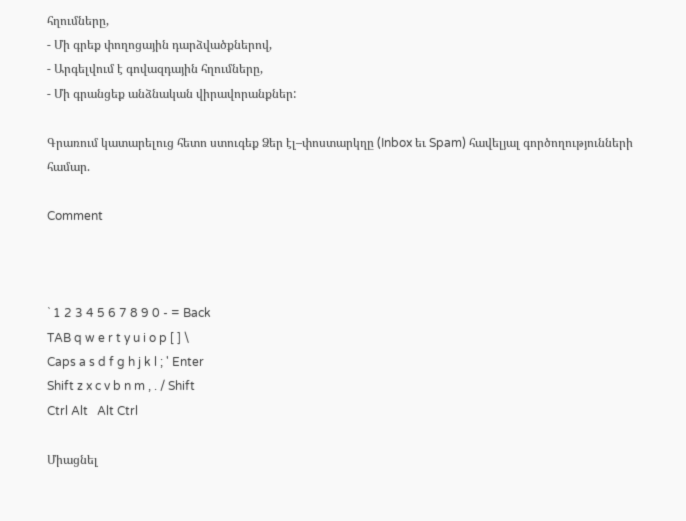հղումները,
- Մի գրեք փողոցային դարձվածքներով,
- Արգելվում է գովազդային հղումները,
- Մի գրանցեք անձնական վիրավորանքներ:

Գրառում կատարելուց հետո ստուգեք Ձեր էլ–փոստարկղը (Inbox եւ Spam) հավելյալ գործողությունների համար.

Comment



` 1 2 3 4 5 6 7 8 9 0 - = Back
TAB q w e r t y u i o p [ ] \
Caps a s d f g h j k l ; ' Enter
Shift z x c v b n m , . / Shift
Ctrl Alt   Alt Ctrl

Միացնել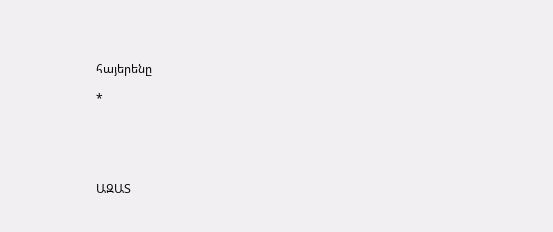հայերենը

*





ԱԶԱՏ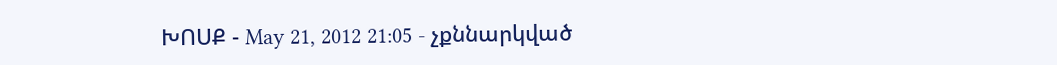ԽՈՍՔ - May 21, 2012 21:05 - չքննարկված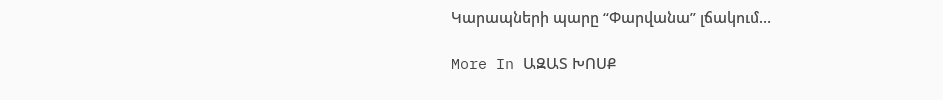Կարապների պարը “Փարվանա” լճակում…

More In ԱԶԱՏ ԽՈՍՔ